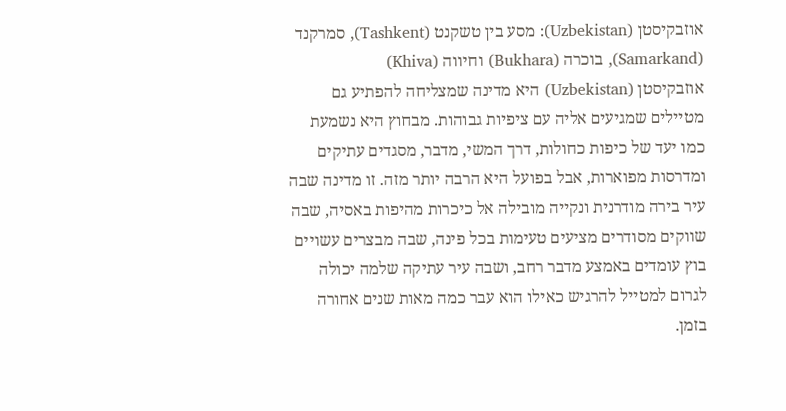אוזבקיסטן (Uzbekistan): מסע בין טשקנט (Tashkent), סמרקנד (Samarkand), בוכרה (Bukhara) וחיווה (Khiva)
אוזבקיסטן (Uzbekistan) היא מדינה שמצליחה להפתיע גם מטיילים שמגיעים אליה עם ציפיות גבוהות. מבחוץ היא נשמעת כמו יעד של כיפות כחולות, דרך המשי, מדבר, מסגדים עתיקים ומדרסות מפוארות, אבל בפועל היא הרבה יותר מזה. זו מדינה שבה עיר בירה מודרנית ונקייה מובילה אל כיכרות מהיפות באסיה, שבה שווקים מסודרים מציעים טעימות בכל פינה, שבה מבצרים עשויים בוץ עומדים באמצע מדבר רחב, ושבה עיר עתיקה שלמה יכולה לגרום למטייל להרגיש כאילו הוא עבר כמה מאות שנים אחורה בזמן.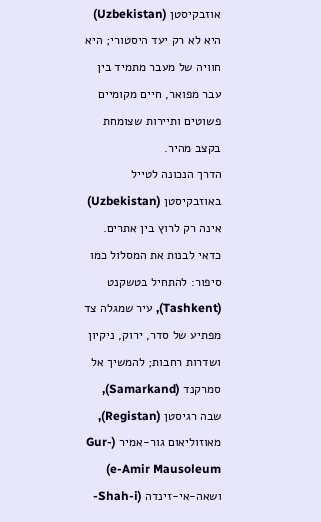אוזבקיסטן (Uzbekistan) היא לא רק יעד היסטורי; היא חוויה של מעבר מתמיד בין עבר מפואר, חיים מקומיים פשוטים ותיירות שצומחת בקצב מהיר.
הדרך הנכונה לטייל באוזבקיסטן (Uzbekistan) אינה רק לרוץ בין אתרים. כדאי לבנות את המסלול כמו סיפור: להתחיל בטשקנט (Tashkent), עיר שמגלה צד מפתיע של סדר, ירוק, ניקיון ושדרות רחבות; להמשיך אל סמרקנד (Samarkand), שבה רגיסטן (Registan), מאוזוליאום גור-אמיר (Gur-e-Amir Mausoleum) ושאה-אי-זינדה (Shah-i-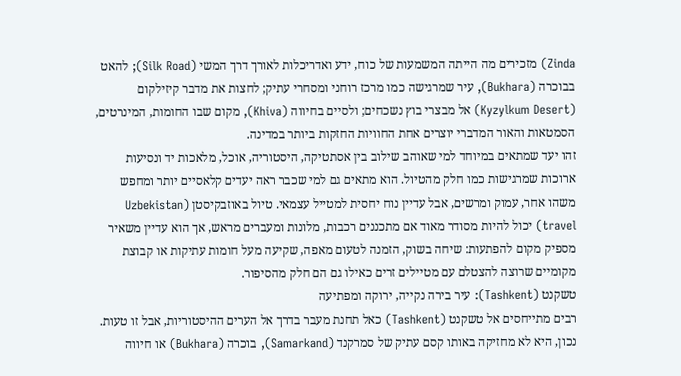Zinda) מזכירים מה הייתה המשמעות של כוח, ידע ואדריכלות לאורך דרך המשי (Silk Road); להאט בבוכרה (Bukhara), עיר שמרגישה כמו מרכז רוחני ומסחרי עתיק; לחצות את מדבר קיזילקום (Kyzylkum Desert) אל מבצרי בוץ נשכחים; ולסיים בחיווה (Khiva), מקום שבו החומות, המינרטים, הסמטאות והאור המדברי יוצרים אחת החוויות החזקות ביותר במדינה.
זהו יעד שמתאים במיוחד למי שאוהב שילוב בין אסתטיקה, היסטוריה, אוכל, מלאכות יד ונסיעות ארוכות שמרגישות כמו חלק מהטיול. הוא מתאים גם למי שכבר ראה יעדים קלאסיים יותר ומחפש משהו אחר, עמוק ומרשים, אבל עדיין נוח יחסית למטייל עצמאי. טיול באוזבקיסטן (Uzbekistan travel) יכול להיות מסודר מאוד אם מתכננים רכבות, מלונות ומעברים מראש, אך הוא עדיין משאיר מספיק מקום להפתעות: שיחה בשוק, הזמנה לטעום מאפה, שקיעה מעל חומות עתיקות או קבוצת מקומיים שרוצה להצטלם עם מטיילים זרים כאילו גם הם חלק מהסיפור.
טשקנט (Tashkent): עיר בירה נקייה, ירוקה ומפתיעה
רבים מתייחסים אל טשקנט (Tashkent) כאל תחנת מעבר בדרך אל הערים ההיסטוריות, אבל זו טעות. נכון, היא לא מחזיקה באותו קסם עתיק של סמרקנד (Samarkand), בוכרה (Bukhara) או חיווה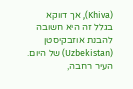(Khiva), אך דווקא בגלל זה היא חשובה להבנת אוזבקיסטן (Uzbekistan) של היום. העיר רחבה,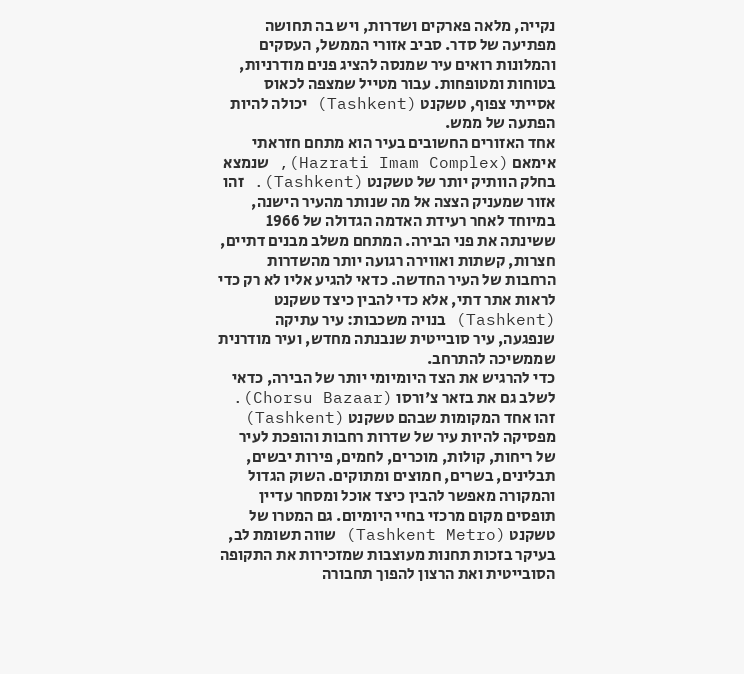נקייה, מלאה פארקים ושדרות, ויש בה תחושה מפתיעה של סדר. סביב אזורי הממשל, העסקים והמלונות רואים עיר שמנסה להציג פנים מודרניות, בטוחות ומטופחות. עבור מטייל שמצפה לכאוס אסייתי צפוף, טשקנט (Tashkent) יכולה להיות הפתעה של ממש.
אחד האזורים החשובים בעיר הוא מתחם חזראתי אימאם (Hazrati Imam Complex), שנמצא בחלק הוותיק יותר של טשקנט (Tashkent). זהו אזור שמעניק הצצה אל מה שנותר מהעיר הישנה, במיוחד לאחר רעידת האדמה הגדולה של 1966 ששינתה את פני הבירה. המתחם משלב מבנים דתיים, חצרות, קשתות ואווירה רגועה יותר מהשדרות הרחבות של העיר החדשה. כדאי להגיע אליו לא רק כדי לראות אתר דתי, אלא כדי להבין כיצד טשקנט (Tashkent) בנויה משכבות: עיר עתיקה שנפגעה, עיר סובייטית שנבנתה מחדש, ועיר מודרנית שממשיכה להתרחב.
כדי להרגיש את הצד היומיומי יותר של הבירה, כדאי לשלב גם את בזאר צ'ורסו (Chorsu Bazaar). זהו אחד המקומות שבהם טשקנט (Tashkent) מפסיקה להיות עיר של שדרות רחבות והופכת לעיר של ריחות, קולות, מוכרים, לחמים, פירות יבשים, תבלינים, בשרים, חמוצים ומתוקים. השוק הגדול והמקורה מאפשר להבין כיצד אוכל ומסחר עדיין תופסים מקום מרכזי בחיי היומיום. גם המטרו של טשקנט (Tashkent Metro) שווה תשומת לב, בעיקר בזכות תחנות מעוצבות שמזכירות את התקופה הסובייטית ואת הרצון להפוך תחבורה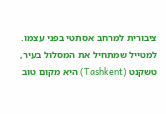ציבורית למרחב אסתטי בפני עצמו.
למטייל שמתחיל את המסלול בעיר, טשקנט (Tashkent) היא מקום טוב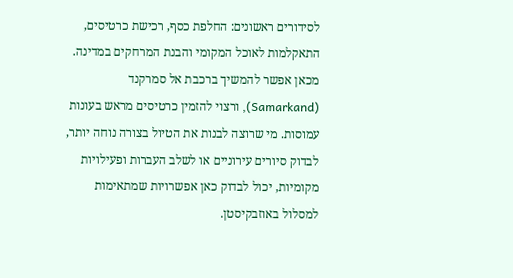לסידורים ראשונים: החלפת כסף, רכישת כרטיסים, התאקלמות לאוכל המקומי והבנת המרחקים במדינה. מכאן אפשר להמשיך ברכבת אל סמרקנד (Samarkand), ורצוי להזמין כרטיסים מראש בעונות עמוסות. מי שרוצה לבנות את הטיול בצורה נוחה יותר, לבדוק סיורים עירוניים או לשלב העברות ופעילויות מקומיות, יכול לבדוק כאן אפשרויות שמתאימות למסלול באוזבקיסטן.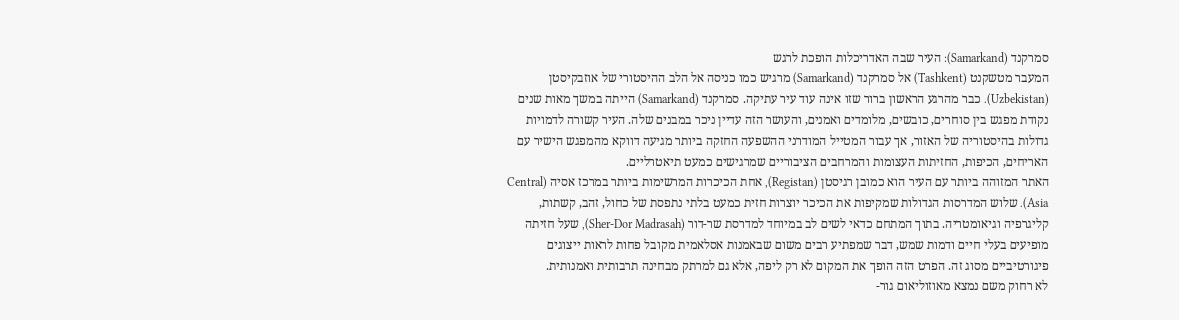סמרקנד (Samarkand): העיר שבה האדריכלות הופכת לרגש
המעבר מטשקנט (Tashkent) אל סמרקנד (Samarkand) מרגיש כמו כניסה אל הלב ההיסטורי של אוזבקיסטן (Uzbekistan). כבר מהרגע הראשון ברור שזו אינה עוד עיר עתיקה. סמרקנד (Samarkand) הייתה במשך מאות שנים נקודת מפגש בין סוחרים, כובשים, מלומדים ואמנים, והעושר הזה עדיין ניכר במבנים שלה. העיר קשורה לדמויות גדולות בהיסטוריה של האזור, אך עבור המטייל המודרני ההשפעה החזקה ביותר מגיעה דווקא מהמפגש הישיר עם האריחים, הכיפות, החזיתות העצומות והמרחבים הציבוריים שמרגישים כמעט תיאטרליים.
האתר המזוהה ביותר עם העיר הוא כמובן רגיסטן (Registan), אחת הכיכרות המרשימות ביותר במרכז אסיה (Central Asia). שלוש המדרסות הגדולות שמקיפות את הכיכר יוצרות חזית כמעט בלתי נתפסת של כחול, זהב, קשתות, קליגרפיה וגיאומטריה. בתוך המתחם כדאי לשים לב במיוחד למדרסת שר-דור (Sher-Dor Madrasah), שעל חזיתה מופיעים בעלי חיים ודמות שמש, דבר שמפתיע רבים משום שבאמנות אסלאמית מקובל פחות לראות ייצוגים פיגורטיביים מסוג זה. הפרט הזה הופך את המקום לא רק ליפה, אלא גם למרתק מבחינה תרבותית ואמנותית.
לא רחוק משם נמצא מאוזוליאום גור-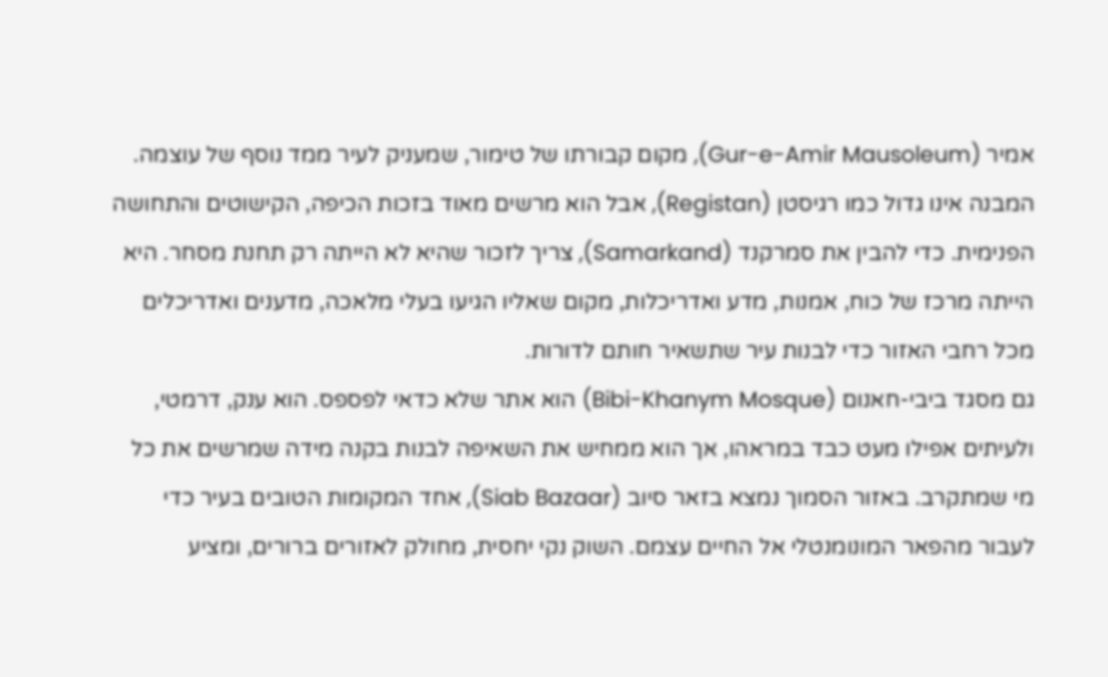אמיר (Gur-e-Amir Mausoleum), מקום קבורתו של טימור, שמעניק לעיר ממד נוסף של עוצמה. המבנה אינו גדול כמו רגיסטן (Registan), אבל הוא מרשים מאוד בזכות הכיפה, הקישוטים והתחושה הפנימית. כדי להבין את סמרקנד (Samarkand), צריך לזכור שהיא לא הייתה רק תחנת מסחר. היא הייתה מרכז של כוח, אמנות, מדע ואדריכלות, מקום שאליו הגיעו בעלי מלאכה, מדענים ואדריכלים מכל רחבי האזור כדי לבנות עיר שתשאיר חותם לדורות.
גם מסגד ביבי-חאנום (Bibi-Khanym Mosque) הוא אתר שלא כדאי לפספס. הוא ענק, דרמטי, ולעיתים אפילו מעט כבד במראהו, אך הוא ממחיש את השאיפה לבנות בקנה מידה שמרשים את כל מי שמתקרב. באזור הסמוך נמצא בזאר סיוב (Siab Bazaar), אחד המקומות הטובים בעיר כדי לעבור מהפאר המונומנטלי אל החיים עצמם. השוק נקי יחסית, מחולק לאזורים ברורים, ומציע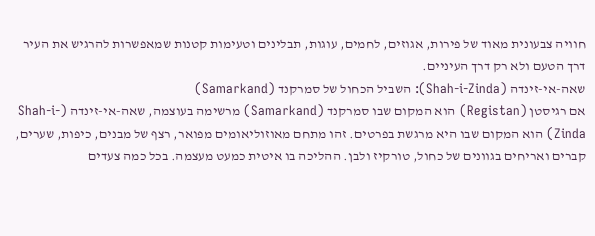חוויה צבעונית מאוד של פירות, אגוזים, לחמים, עוגות, תבלינים וטעימות קטנות שמאפשרות להרגיש את העיר דרך הטעם ולא רק דרך העיניים.
שאה-אי-זינדה (Shah-i-Zinda): השביל הכחול של סמרקנד (Samarkand)
אם רגיסטן (Registan) הוא המקום שבו סמרקנד (Samarkand) מרשימה בעוצמה, שאה-אי-זינדה (Shah-i-Zinda) הוא המקום שבו היא מרגשת בפרטים. זהו מתחם מאוזוליאומים מפואר, רצף של מבנים, כיפות, שערים, קברים ואריחים בגוונים של כחול, טורקיז ולבן. ההליכה בו איטית כמעט מעצמה. בכל כמה צעדים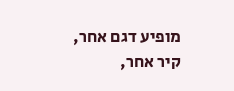מופיע דגם אחר, קיר אחר,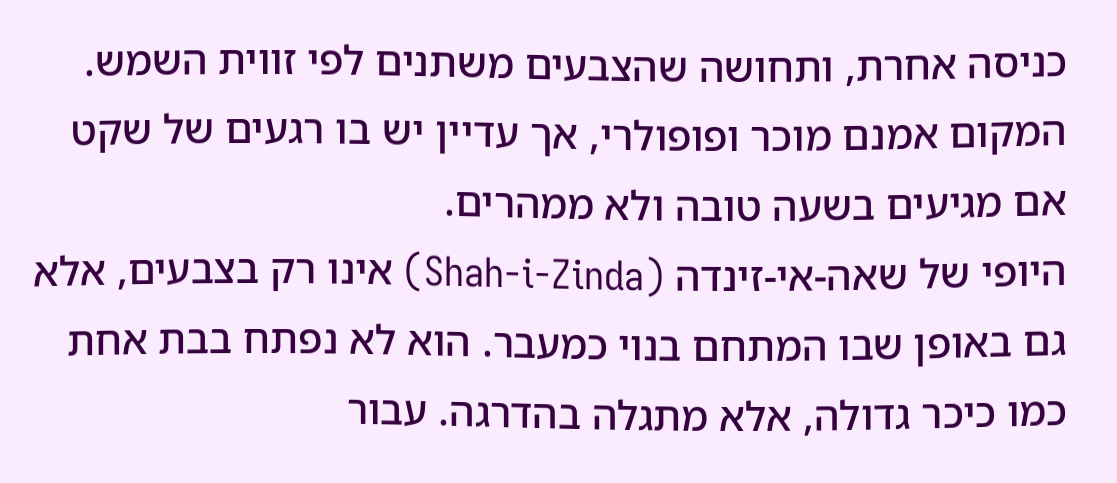כניסה אחרת, ותחושה שהצבעים משתנים לפי זווית השמש. המקום אמנם מוכר ופופולרי, אך עדיין יש בו רגעים של שקט אם מגיעים בשעה טובה ולא ממהרים.
היופי של שאה-אי-זינדה (Shah-i-Zinda) אינו רק בצבעים, אלא גם באופן שבו המתחם בנוי כמעבר. הוא לא נפתח בבת אחת כמו כיכר גדולה, אלא מתגלה בהדרגה. עבור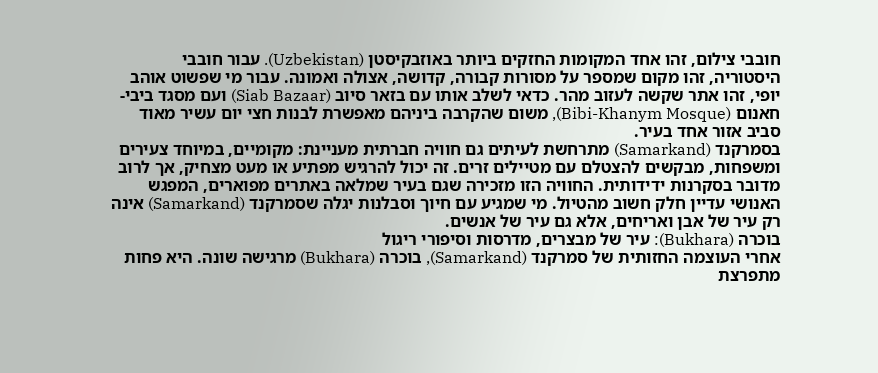חובבי צילום, זהו אחד המקומות החזקים ביותר באוזבקיסטן (Uzbekistan). עבור חובבי היסטוריה, זהו מקום שמספר על מסורות קבורה, קדושה, אצולה ואמונה. עבור מי שפשוט אוהב יופי, זהו אתר שקשה לעזוב מהר. כדאי לשלב אותו עם בזאר סיוב (Siab Bazaar) ועם מסגד ביבי-חאנום (Bibi-Khanym Mosque), משום שהקרבה ביניהם מאפשרת לבנות חצי יום עשיר מאוד סביב אזור אחד בעיר.
בסמרקנד (Samarkand) מתרחשת לעיתים גם חוויה חברתית מעניינת: מקומיים, במיוחד צעירים ומשפחות, מבקשים להצטלם עם מטיילים זרים. זה יכול להרגיש מפתיע או מעט מצחיק, אך לרוב מדובר בסקרנות ידידותית. החוויה הזו מזכירה שגם בעיר שמלאה באתרים מפוארים, המפגש האנושי עדיין חלק חשוב מהטיול. מי שמגיע עם חיוך וסבלנות יגלה שסמרקנד (Samarkand) אינה רק עיר של אבן ואריחים, אלא גם עיר של אנשים.
בוכרה (Bukhara): עיר של מבצרים, מדרסות וסיפורי ריגול
אחרי העוצמה החזותית של סמרקנד (Samarkand), בוכרה (Bukhara) מרגישה שונה. היא פחות מתפרצת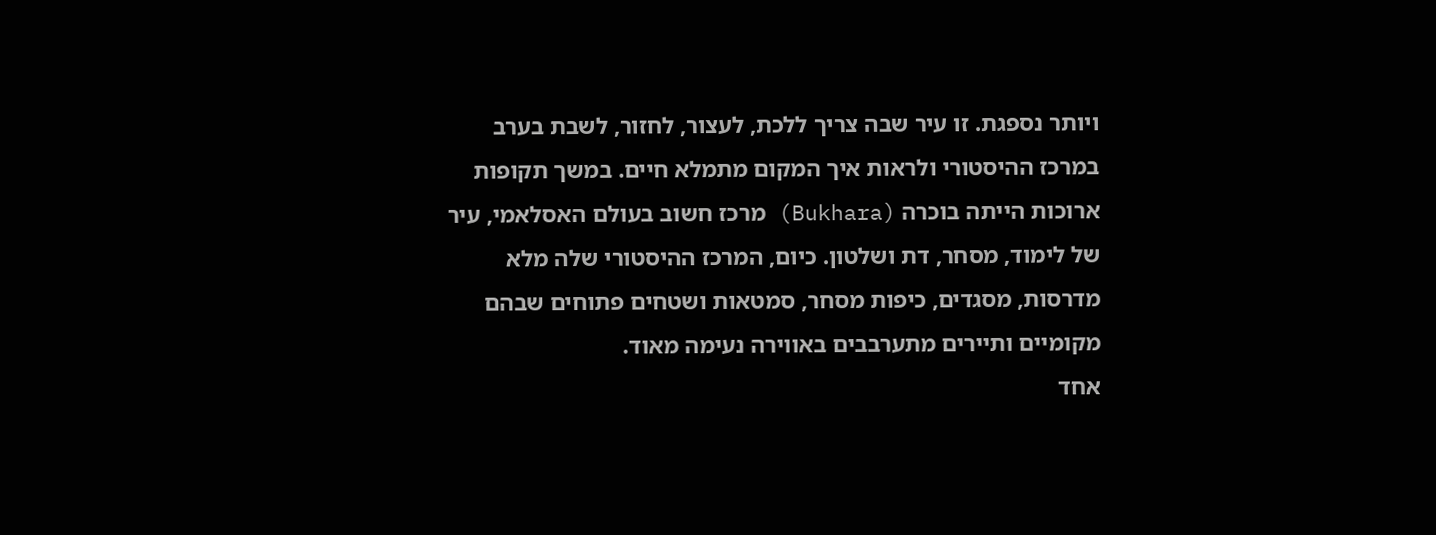ויותר נספגת. זו עיר שבה צריך ללכת, לעצור, לחזור, לשבת בערב במרכז ההיסטורי ולראות איך המקום מתמלא חיים. במשך תקופות ארוכות הייתה בוכרה (Bukhara) מרכז חשוב בעולם האסלאמי, עיר של לימוד, מסחר, דת ושלטון. כיום, המרכז ההיסטורי שלה מלא מדרסות, מסגדים, כיפות מסחר, סמטאות ושטחים פתוחים שבהם מקומיים ותיירים מתערבבים באווירה נעימה מאוד.
אחד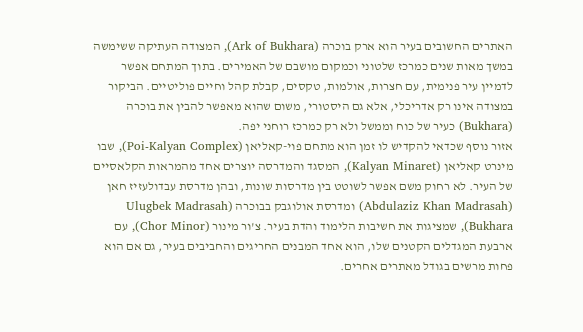האתרים החשובים בעיר הוא ארק בוכרה (Ark of Bukhara), המצודה העתיקה ששימשה במשך מאות שנים כמרכז שלטוני וכמקום מושבם של האמירים. בתוך המתחם אפשר לדמיין עיר פנימית, עם חצרות, אולמות, טקסים, קבלת קהל וחיים פוליטיים. הביקור במצודה אינו רק אדריכלי, אלא גם היסטורי, משום שהוא מאפשר להבין את בוכרה (Bukhara) כעיר של כוח וממשל ולא רק כמרכז רוחני יפה.
אזור נוסף שכדאי להקדיש לו זמן הוא מתחם פוי-קאליאן (Poi-Kalyan Complex), שבו מינרט קאליאן (Kalyan Minaret), המסגד והמדרסה יוצרים אחד מהמראות הקלאסיים של העיר. לא רחוק משם אפשר לשוטט בין מדרסות שונות, ובהן מדרסת עבדולעזיז חאן (Abdulaziz Khan Madrasah) ומדרסת אולוגבק בבוכרה (Ulugbek Madrasah Bukhara), שמציגות את חשיבות הלימוד והדת בעיר. צ'ור מינור (Chor Minor), עם ארבעת המגדלים הקטנים שלו, הוא אחד המבנים החריגים והחביבים בעיר, גם אם הוא פחות מרשים בגודל מאתרים אחרים.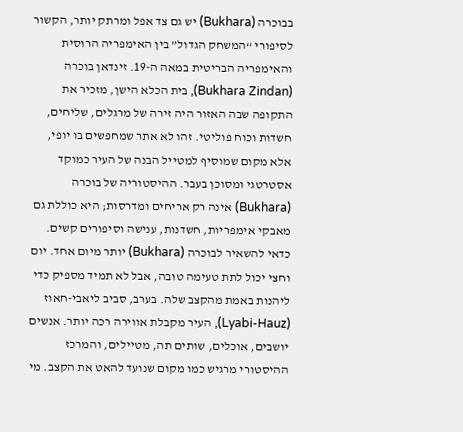בבוכרה (Bukhara) יש גם צד אפל ומרתק יותר, הקשור לסיפורי “המשחק הגדול” בין האימפריה הרוסית והאימפריה הבריטית במאה ה-19. זינדאן בוכרה (Bukhara Zindan), בית הכלא הישן, מזכיר את התקופה שבה האזור היה זירה של מרגלים, שליחים, חשדות וכוח פוליטי. זהו לא אתר שמחפשים בו יופי, אלא מקום שמוסיף למטייל הבנה של העיר כמוקד אסטרטגי ומסוכן בעבר. ההיסטוריה של בוכרה (Bukhara) אינה רק אריחים ומדרסות; היא כוללת גם מאבקי אימפריות, חשדנות, ענישה וסיפורים קשים.
כדאי להשאיר לבוכרה (Bukhara) יותר מיום אחד. יום וחצי יכול לתת טעימה טובה, אבל לא תמיד מספיק כדי ליהנות באמת מהקצב שלה. בערב, סביב ליאבי-חאוז (Lyabi-Hauz), העיר מקבלת אווירה רכה יותר. אנשים יושבים, אוכלים, שותים תה, מטיילים, והמרכז ההיסטורי מרגיש כמו מקום שנועד להאט את הקצב. מי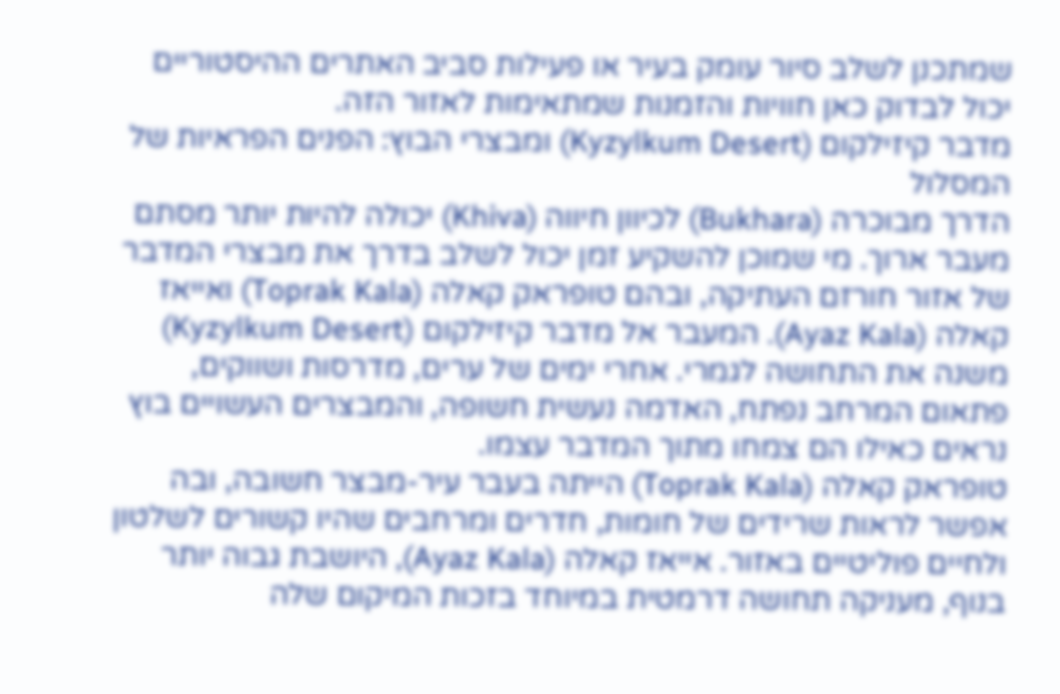שמתכנן לשלב סיור עומק בעיר או פעילות סביב האתרים ההיסטוריים יכול לבדוק כאן חוויות והזמנות שמתאימות לאזור הזה.
מדבר קיזילקום (Kyzylkum Desert) ומבצרי הבוץ: הפנים הפראיות של המסלול
הדרך מבוכרה (Bukhara) לכיוון חיווה (Khiva) יכולה להיות יותר מסתם מעבר ארוך. מי שמוכן להשקיע זמן יכול לשלב בדרך את מבצרי המדבר של אזור חורזם העתיקה, ובהם טופראק קאלה (Toprak Kala) ואייאז קאלה (Ayaz Kala). המעבר אל מדבר קיזילקום (Kyzylkum Desert) משנה את התחושה לגמרי. אחרי ימים של ערים, מדרסות ושווקים, פתאום המרחב נפתח, האדמה נעשית חשופה, והמבצרים העשויים בוץ נראים כאילו הם צמחו מתוך המדבר עצמו.
טופראק קאלה (Toprak Kala) הייתה בעבר עיר-מבצר חשובה, ובה אפשר לראות שרידים של חומות, חדרים ומרחבים שהיו קשורים לשלטון ולחיים פוליטיים באזור. אייאז קאלה (Ayaz Kala), היושבת גבוה יותר בנוף, מעניקה תחושה דרמטית במיוחד בזכות המיקום שלה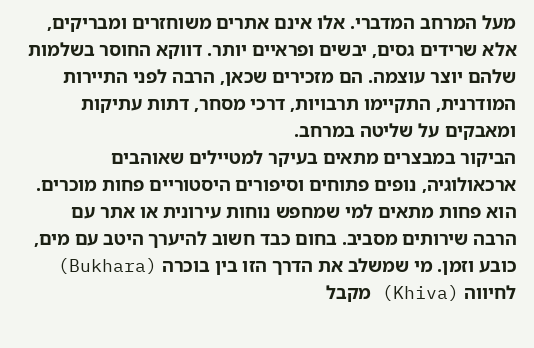מעל המרחב המדברי. אלו אינם אתרים משוחזרים ומבריקים, אלא שרידים גסים, יבשים ופראיים יותר. דווקא החוסר בשלמות שלהם יוצר עוצמה. הם מזכירים שכאן, הרבה לפני התיירות המודרנית, התקיימו תרבויות, דרכי מסחר, דתות עתיקות ומאבקים על שליטה במרחב.
הביקור במבצרים מתאים בעיקר למטיילים שאוהבים ארכאולוגיה, נופים פתוחים וסיפורים היסטוריים פחות מוכרים. הוא פחות מתאים למי שמחפש נוחות עירונית או אתר עם הרבה שירותים מסביב. בחום כבד חשוב להיערך היטב עם מים, כובע וזמן. מי שמשלב את הדרך הזו בין בוכרה (Bukhara) לחיווה (Khiva) מקבל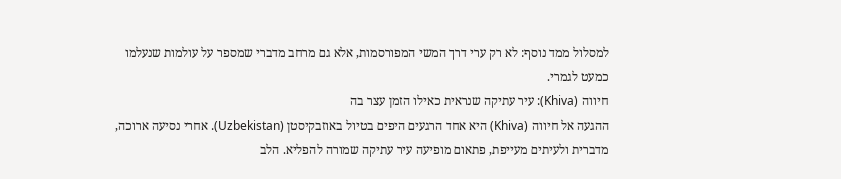למסלול ממד נוסף: לא רק ערי דרך המשי המפורסמות, אלא גם מרחב מדברי שמספר על עולמות שנעלמו כמעט לגמרי.
חיווה (Khiva): עיר עתיקה שנראית כאילו הזמן עצר בה
ההגעה אל חיווה (Khiva) היא אחד הרגעים היפים בטיול באוזבקיסטן (Uzbekistan). אחרי נסיעה ארוכה, מדברית ולעיתים מעייפת, פתאום מופיעה עיר עתיקה שמורה להפליא. הלב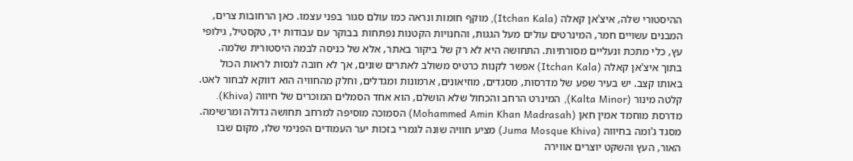ההיסטורי שלה, איצ'אן קאלה (Itchan Kala), מוקף חומות ונראה כמו עולם סגור בפני עצמו. כאן הרחובות צרים, המבנים עשויים חמר, המינרטים עולים מעל הגגות, והחנויות הקטנות נפתחות בבוקר עם עבודות יד, טקסטיל, גילופי עץ, כלי מתכת ונעליים מסורתיות. התחושה היא לא רק של ביקור באתר, אלא של כניסה לבמה היסטורית שלמה.
בתוך איצ'אן קאלה (Itchan Kala) אפשר לקנות כרטיס משולב לאתרים שונים, אך לא חובה לנסות לראות הכול באותו קצב. יש בעיר שפע של מדרסות, מסגדים, מוזיאונים, ארמונות ומגדלים, וחלק מהחוויה הוא דווקא לבחור לאט. קלטה מינור (Kalta Minor), המינרט הרחב והכחול שלא הושלם, הוא אחד הסמלים המוכרים של חיווה (Khiva). מדרסת מוחמד אמין חאן (Mohammed Amin Khan Madrasah) הסמוכה מוסיפה למרחב תחושה גדולה ומרשימה. מסגד ג'ומה בחיווה (Juma Mosque Khiva) מציע חוויה שונה לגמרי בזכות יער העמודים הפנימי שלו, מקום שבו האור, העץ והשקט יוצרים אווירה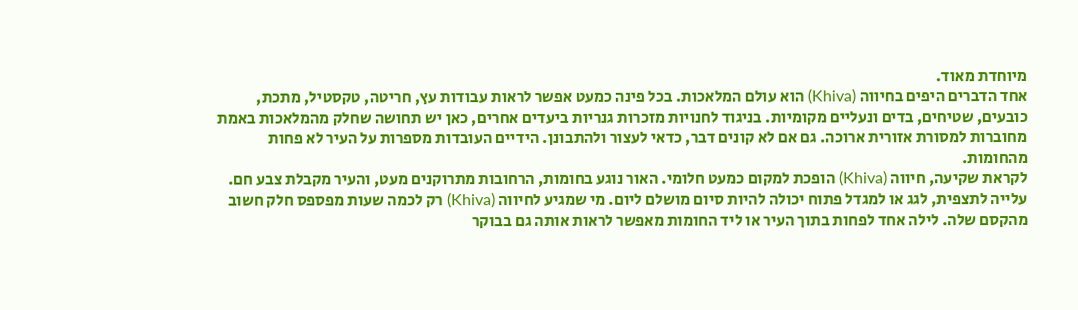מיוחדת מאוד.
אחד הדברים היפים בחיווה (Khiva) הוא עולם המלאכות. בכל פינה כמעט אפשר לראות עבודות עץ, חריטה, טקסטיל, מתכת, כובעים, שטיחים, בדים ונעליים מקומיות. בניגוד לחנויות מזכרות גנריות ביעדים אחרים, כאן יש תחושה שחלק מהמלאכות באמת מחוברות למסורת אזורית ארוכה. גם אם לא קונים דבר, כדאי לעצור ולהתבונן. הידיים העובדות מספרות על העיר לא פחות מהחומות.
לקראת שקיעה, חיווה (Khiva) הופכת למקום כמעט חלומי. האור נוגע בחומות, הרחובות מתרוקנים מעט, והעיר מקבלת צבע חם. עלייה לתצפית, לגג או למגדל פתוח יכולה להיות סיום מושלם ליום. מי שמגיע לחיווה (Khiva) רק לכמה שעות מפספס חלק חשוב מהקסם שלה. לילה אחד לפחות בתוך העיר או ליד החומות מאפשר לראות אותה גם בבוקר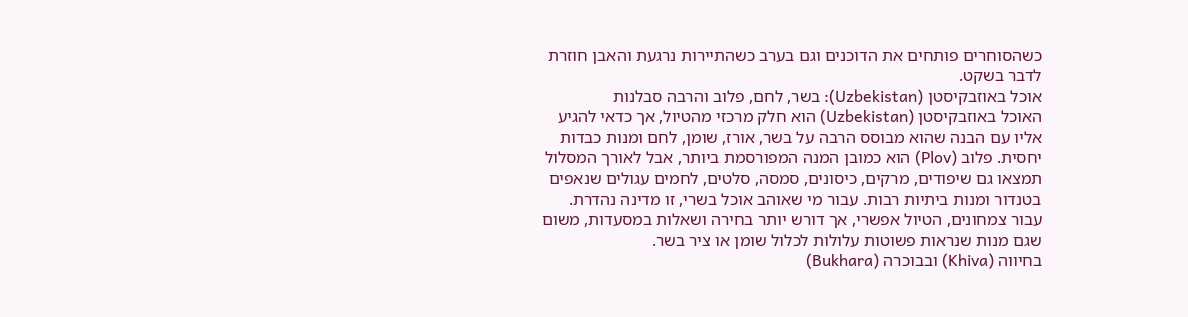כשהסוחרים פותחים את הדוכנים וגם בערב כשהתיירות נרגעת והאבן חוזרת לדבר בשקט.
אוכל באוזבקיסטן (Uzbekistan): בשר, לחם, פלוב והרבה סבלנות
האוכל באוזבקיסטן (Uzbekistan) הוא חלק מרכזי מהטיול, אך כדאי להגיע אליו עם הבנה שהוא מבוסס הרבה על בשר, אורז, שומן, לחם ומנות כבדות יחסית. פלוב (Plov) הוא כמובן המנה המפורסמת ביותר, אבל לאורך המסלול תמצאו גם שיפודים, מרקים, כיסונים, סמסה, סלטים, לחמים עגולים שנאפים בטנדור ומנות ביתיות רבות. עבור מי שאוהב אוכל בשרי, זו מדינה נהדרת. עבור צמחונים, הטיול אפשרי, אך דורש יותר בחירה ושאלות במסעדות, משום שגם מנות שנראות פשוטות עלולות לכלול שומן או ציר בשר.
בחיווה (Khiva) ובבוכרה (Bukhara)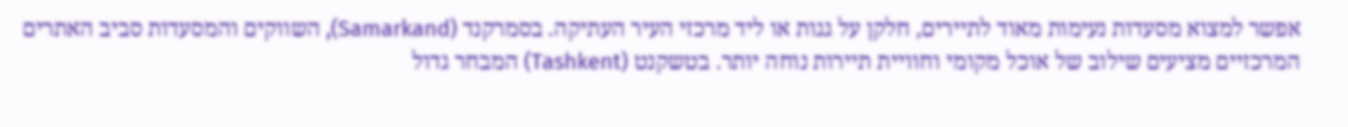אפשר למצוא מסעדות נעימות מאוד לתיירים, חלקן על גגות או ליד מרכזי העיר העתיקה. בסמרקנד (Samarkand), השווקים והמסעדות סביב האתרים המרכזיים מציעים שילוב של אוכל מקומי וחוויית תיירות נוחה יותר. בטשקנט (Tashkent) המבחר גדול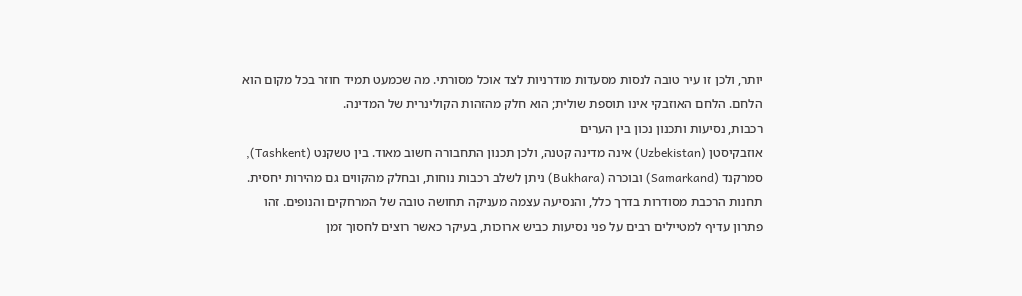יותר, ולכן זו עיר טובה לנסות מסעדות מודרניות לצד אוכל מסורתי. מה שכמעט תמיד חוזר בכל מקום הוא הלחם. הלחם האוזבקי אינו תוספת שולית; הוא חלק מהזהות הקולינרית של המדינה.
רכבות, נסיעות ותכנון נכון בין הערים
אוזבקיסטן (Uzbekistan) אינה מדינה קטנה, ולכן תכנון התחבורה חשוב מאוד. בין טשקנט (Tashkent), סמרקנד (Samarkand) ובוכרה (Bukhara) ניתן לשלב רכבות נוחות, ובחלק מהקווים גם מהירות יחסית. תחנות הרכבת מסודרות בדרך כלל, והנסיעה עצמה מעניקה תחושה טובה של המרחקים והנופים. זהו פתרון עדיף למטיילים רבים על פני נסיעות כביש ארוכות, בעיקר כאשר רוצים לחסוך זמן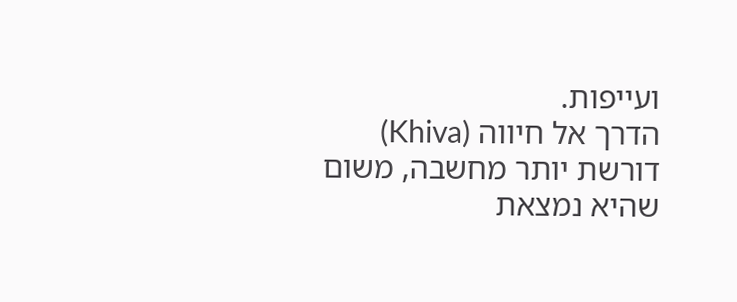ועייפות.
הדרך אל חיווה (Khiva) דורשת יותר מחשבה, משום שהיא נמצאת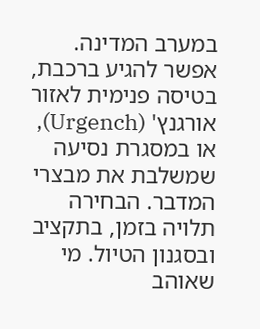במערב המדינה. אפשר להגיע ברכבת, בטיסה פנימית לאזור אורגנץ' (Urgench), או במסגרת נסיעה שמשלבת את מבצרי המדבר. הבחירה תלויה בזמן, בתקציב ובסגנון הטיול. מי שאוהב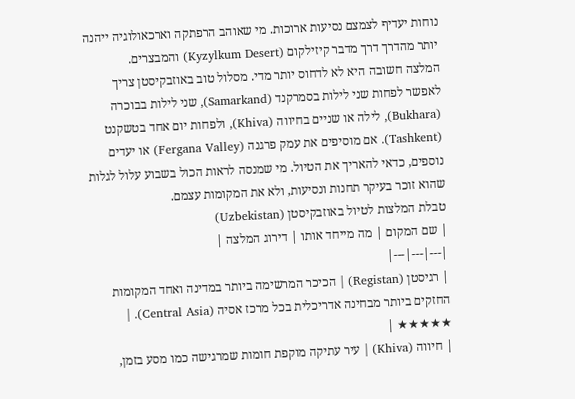נוחות יעדיף לצמצם נסיעות ארוכות. מי שאוהב הרפתקה וארכאולוגיה ייהנה יותר מהדרך דרך מדבר קיזילקום (Kyzylkum Desert) והמבצרים.
המלצה חשובה היא לא לדחוס יותר מדי. מסלול טוב באוזבקיסטן צריך לאפשר לפחות שני לילות בסמרקנד (Samarkand), שני לילות בבוכרה (Bukhara), לילה או שניים בחיווה (Khiva), ולפחות יום אחד בטשקנט (Tashkent). אם מוסיפים את עמק פרגנה (Fergana Valley) או יעדים נוספים, כדאי להאריך את הטיול. מי שמנסה לראות הכול בשבוע עלול לגלות שהוא זוכר בעיקר תחנות ונסיעות, ולא את המקומות עצמם.
טבלת המלצות לטיול באוזבקיסטן (Uzbekistan)
| שם המקום | מה מייחד אותו | דירוג המלצה |
|---|---|---|
| רגיסטן (Registan) | הכיכר המרשימה ביותר במדינה ואחד המקומות החזקים ביותר מבחינה אדריכלית בכל מרכז אסיה (Central Asia). | ★★★★★ |
| חיווה (Khiva) | עיר עתיקה מוקפת חומות שמרגישה כמו מסע בזמן,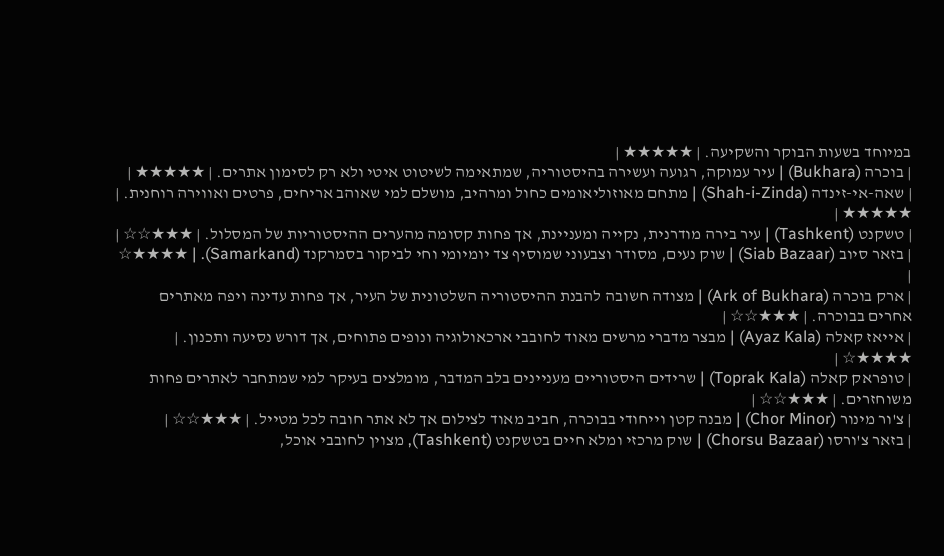במיוחד בשעות הבוקר והשקיעה. | ★★★★★ |
| בוכרה (Bukhara) | עיר עמוקה, רגועה ועשירה בהיסטוריה, שמתאימה לשיטוט איטי ולא רק לסימון אתרים. | ★★★★★ |
| שאה-אי-זינדה (Shah-i-Zinda) | מתחם מאוזוליאומים כחול ומרהיב, מושלם למי שאוהב אריחים, פרטים ואווירה רוחנית. | ★★★★★ |
| טשקנט (Tashkent) | עיר בירה מודרנית, נקייה ומעניינת, אך פחות קסומה מהערים ההיסטוריות של המסלול. | ★★★☆☆ |
| בזאר סיוב (Siab Bazaar) | שוק נעים, מסודר וצבעוני שמוסיף צד יומיומי וחי לביקור בסמרקנד (Samarkand). | ★★★★☆ |
| ארק בוכרה (Ark of Bukhara) | מצודה חשובה להבנת ההיסטוריה השלטונית של העיר, אך פחות עדינה ויפה מאתרים אחרים בבוכרה. | ★★★☆☆ |
| אייאז קאלה (Ayaz Kala) | מבצר מדברי מרשים מאוד לחובבי ארכאולוגיה ונופים פתוחים, אך דורש נסיעה ותכנון. | ★★★★☆ |
| טופראק קאלה (Toprak Kala) | שרידים היסטוריים מעניינים בלב המדבר, מומלצים בעיקר למי שמתחבר לאתרים פחות משוחזרים. | ★★★☆☆ |
| צ'ור מינור (Chor Minor) | מבנה קטן וייחודי בבוכרה, חביב מאוד לצילום אך לא אתר חובה לכל מטייל. | ★★★☆☆ |
| בזאר צ'ורסו (Chorsu Bazaar) | שוק מרכזי ומלא חיים בטשקנט (Tashkent), מצוין לחובבי אוכל,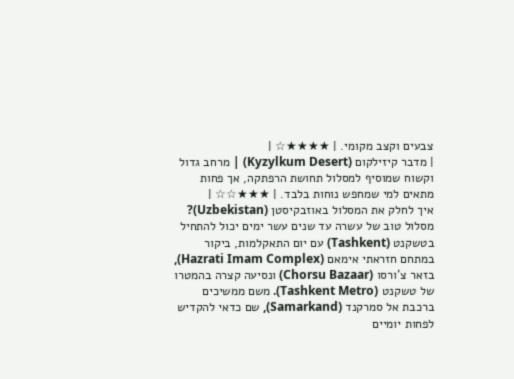צבעים וקצב מקומי. | ★★★★☆ |
| מדבר קיזילקום (Kyzylkum Desert) | מרחב גדול וקשוח שמוסיף למסלול תחושת הרפתקה, אך פחות מתאים למי שמחפש נוחות בלבד. | ★★★☆☆ |
איך לחלק את המסלול באוזבקיסטן (Uzbekistan)?
מסלול טוב של עשרה עד שנים עשר ימים יכול להתחיל בטשקנט (Tashkent) עם יום התאקלמות, ביקור במתחם חזראתי אימאם (Hazrati Imam Complex), בזאר צ'ורסו (Chorsu Bazaar) ונסיעה קצרה בהמטרו של טשקנט (Tashkent Metro). משם ממשיכים ברכבת אל סמרקנד (Samarkand), שם כדאי להקדיש לפחות יומיים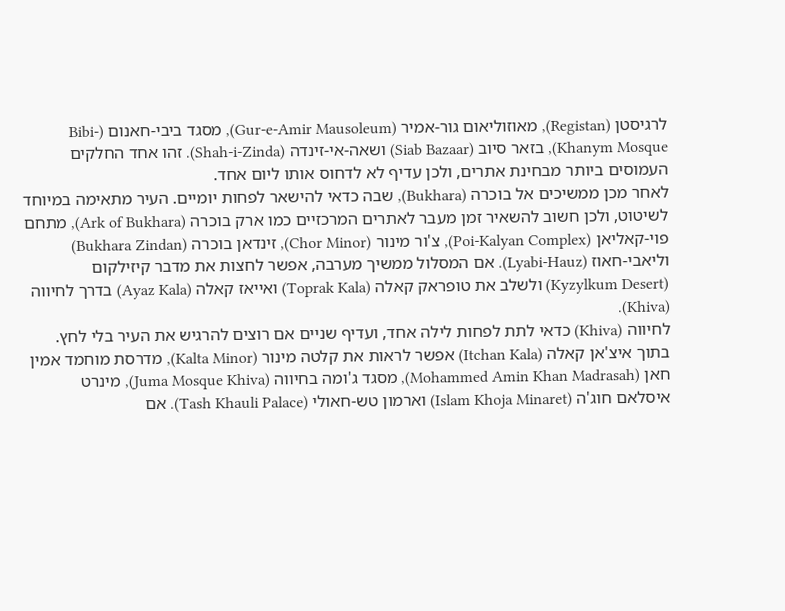לרגיסטן (Registan), מאוזוליאום גור-אמיר (Gur-e-Amir Mausoleum), מסגד ביבי-חאנום (Bibi-Khanym Mosque), בזאר סיוב (Siab Bazaar) ושאה-אי-זינדה (Shah-i-Zinda). זהו אחד החלקים העמוסים ביותר מבחינת אתרים, ולכן עדיף לא לדחוס אותו ליום אחד.
לאחר מכן ממשיכים אל בוכרה (Bukhara), שבה כדאי להישאר לפחות יומיים. העיר מתאימה במיוחד לשיטוט, ולכן חשוב להשאיר זמן מעבר לאתרים המרכזיים כמו ארק בוכרה (Ark of Bukhara), מתחם פוי-קאליאן (Poi-Kalyan Complex), צ'ור מינור (Chor Minor), זינדאן בוכרה (Bukhara Zindan) וליאבי-חאוז (Lyabi-Hauz). אם המסלול ממשיך מערבה, אפשר לחצות את מדבר קיזילקום (Kyzylkum Desert) ולשלב את טופראק קאלה (Toprak Kala) ואייאז קאלה (Ayaz Kala) בדרך לחיווה (Khiva).
לחיווה (Khiva) כדאי לתת לפחות לילה אחד, ועדיף שניים אם רוצים להרגיש את העיר בלי לחץ. בתוך איצ'אן קאלה (Itchan Kala) אפשר לראות את קלטה מינור (Kalta Minor), מדרסת מוחמד אמין חאן (Mohammed Amin Khan Madrasah), מסגד ג'ומה בחיווה (Juma Mosque Khiva), מינרט איסלאם חוג'ה (Islam Khoja Minaret) וארמון טש-חאולי (Tash Khauli Palace). אם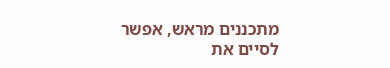מתכננים מראש, אפשר לסיים את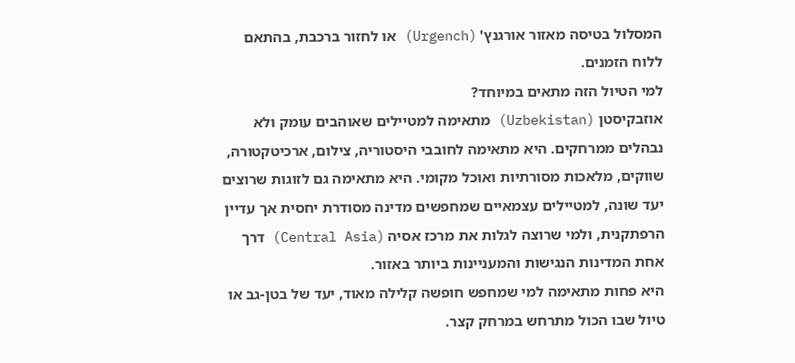המסלול בטיסה מאזור אורגנץ' (Urgench) או לחזור ברכבת, בהתאם ללוח הזמנים.
למי הטיול הזה מתאים במיוחד?
אוזבקיסטן (Uzbekistan) מתאימה למטיילים שאוהבים עומק ולא נבהלים ממרחקים. היא מתאימה לחובבי היסטוריה, צילום, ארכיטקטורה, שווקים, מלאכות מסורתיות ואוכל מקומי. היא מתאימה גם לזוגות שרוצים יעד שונה, למטיילים עצמאיים שמחפשים מדינה מסודרת יחסית אך עדיין הרפתקנית, ולמי שרוצה לגלות את מרכז אסיה (Central Asia) דרך אחת המדינות הנגישות והמעניינות ביותר באזור.
היא פחות מתאימה למי שמחפש חופשה קלילה מאוד, יעד של בטן-גב או טיול שבו הכול מתרחש במרחק קצר.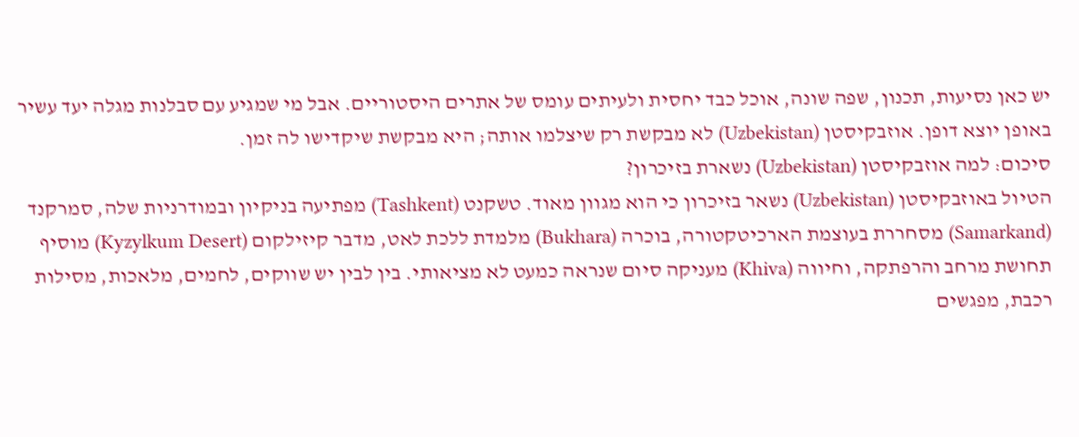יש כאן נסיעות, תכנון, שפה שונה, אוכל כבד יחסית ולעיתים עומס של אתרים היסטוריים. אבל מי שמגיע עם סבלנות מגלה יעד עשיר באופן יוצא דופן. אוזבקיסטן (Uzbekistan) לא מבקשת רק שיצלמו אותה; היא מבקשת שיקדישו לה זמן.
סיכום: למה אוזבקיסטן (Uzbekistan) נשארת בזיכרון?
הטיול באוזבקיסטן (Uzbekistan) נשאר בזיכרון כי הוא מגוון מאוד. טשקנט (Tashkent) מפתיעה בניקיון ובמודרניות שלה, סמרקנד (Samarkand) מסחררת בעוצמת הארכיטקטורה, בוכרה (Bukhara) מלמדת ללכת לאט, מדבר קיזילקום (Kyzylkum Desert) מוסיף תחושת מרחב והרפתקה, וחיווה (Khiva) מעניקה סיום שנראה כמעט לא מציאותי. בין לבין יש שווקים, לחמים, מלאכות, מסילות רכבת, מפגשים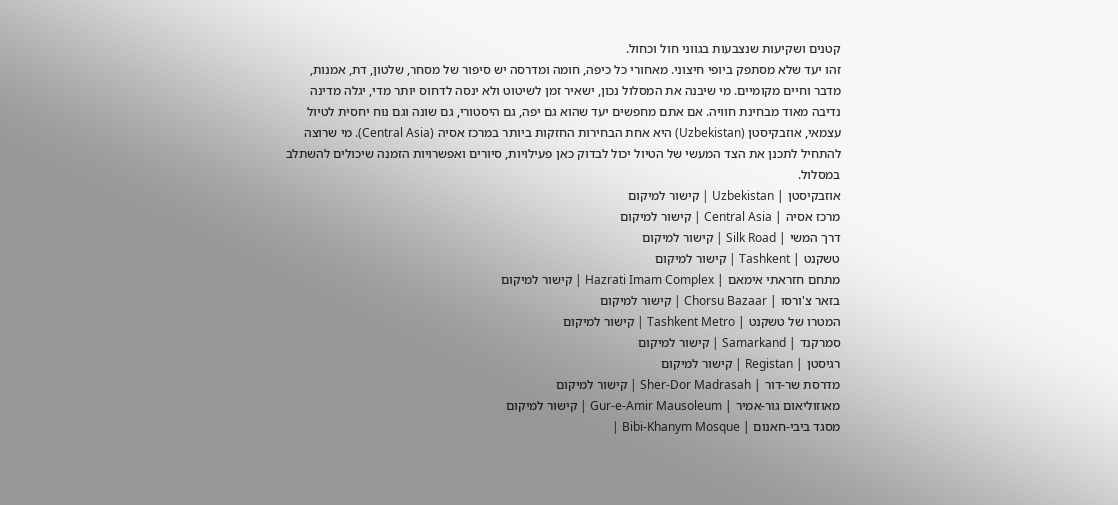קטנים ושקיעות שנצבעות בגווני חול וכחול.
זהו יעד שלא מסתפק ביופי חיצוני. מאחורי כל כיפה, חומה ומדרסה יש סיפור של מסחר, שלטון, דת, אמנות, מדבר וחיים מקומיים. מי שיבנה את המסלול נכון, ישאיר זמן לשיטוט ולא ינסה לדחוס יותר מדי, יגלה מדינה נדיבה מאוד מבחינת חוויה. אם אתם מחפשים יעד שהוא גם יפה, גם היסטורי, גם שונה וגם נוח יחסית לטיול עצמאי, אוזבקיסטן (Uzbekistan) היא אחת הבחירות החזקות ביותר במרכז אסיה (Central Asia). מי שרוצה להתחיל לתכנן את הצד המעשי של הטיול יכול לבדוק כאן פעילויות, סיורים ואפשרויות הזמנה שיכולים להשתלב במסלול.
אוזבקיסטן | Uzbekistan | קישור למיקום
מרכז אסיה | Central Asia | קישור למיקום
דרך המשי | Silk Road | קישור למיקום
טשקנט | Tashkent | קישור למיקום
מתחם חזראתי אימאם | Hazrati Imam Complex | קישור למיקום
בזאר צ'ורסו | Chorsu Bazaar | קישור למיקום
המטרו של טשקנט | Tashkent Metro | קישור למיקום
סמרקנד | Samarkand | קישור למיקום
רגיסטן | Registan | קישור למיקום
מדרסת שר-דור | Sher-Dor Madrasah | קישור למיקום
מאוזוליאום גור-אמיר | Gur-e-Amir Mausoleum | קישור למיקום
מסגד ביבי-חאנום | Bibi-Khanym Mosque |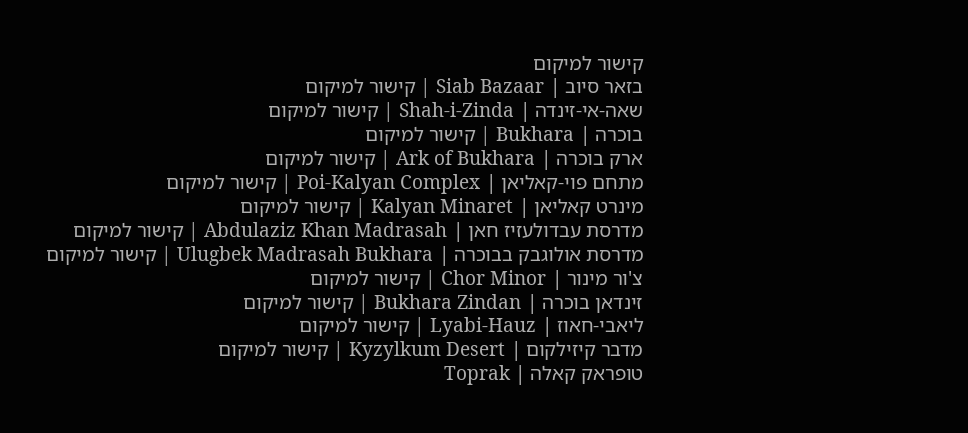קישור למיקום
בזאר סיוב | Siab Bazaar | קישור למיקום
שאה-אי-זינדה | Shah-i-Zinda | קישור למיקום
בוכרה | Bukhara | קישור למיקום
ארק בוכרה | Ark of Bukhara | קישור למיקום
מתחם פוי-קאליאן | Poi-Kalyan Complex | קישור למיקום
מינרט קאליאן | Kalyan Minaret | קישור למיקום
מדרסת עבדולעזיז חאן | Abdulaziz Khan Madrasah | קישור למיקום
מדרסת אולוגבק בבוכרה | Ulugbek Madrasah Bukhara | קישור למיקום
צ'ור מינור | Chor Minor | קישור למיקום
זינדאן בוכרה | Bukhara Zindan | קישור למיקום
ליאבי-חאוז | Lyabi-Hauz | קישור למיקום
מדבר קיזילקום | Kyzylkum Desert | קישור למיקום
טופראק קאלה | Toprak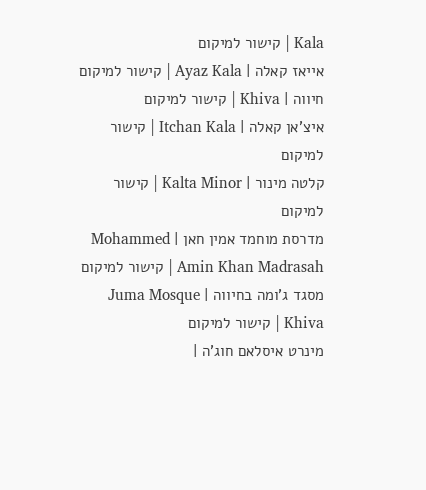Kala | קישור למיקום
אייאז קאלה | Ayaz Kala | קישור למיקום
חיווה | Khiva | קישור למיקום
איצ'אן קאלה | Itchan Kala | קישור למיקום
קלטה מינור | Kalta Minor | קישור למיקום
מדרסת מוחמד אמין חאן | Mohammed Amin Khan Madrasah | קישור למיקום
מסגד ג'ומה בחיווה | Juma Mosque Khiva | קישור למיקום
מינרט איסלאם חוג'ה |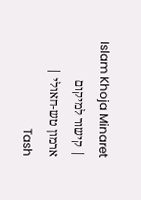Islam Khoja Minaret | קישור למיקום
ארמון טש-חאולי | Tash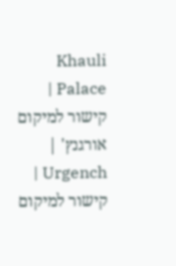Khauli Palace | קישור למיקום
אורגנץ' | Urgench | קישור למיקום